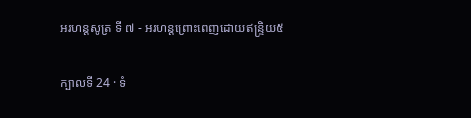អរហន្តសូត្រ ទី ៧ - អរហន្តព្រោះពេញដោយឥន្ទ្រិយ៥

ក្បាលទី 24 · ទំ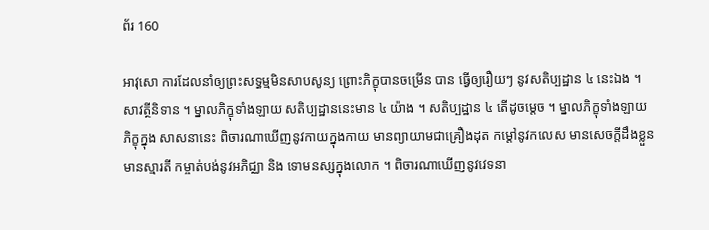ព័រ 160

អាវុសោ ការដែលនាំឲ្យព្រះសទ្ធម្មមិនសាបសូន្យ ព្រោះភិក្ខុបានចម្រើន បាន ធ្វើឲ្យរឿយៗ នូវសតិប្បដ្ឋាន ៤ នេះឯង ។ សាវត្ថីនិទាន ។ ម្នាលភិក្ខុទាំងឡាយ សតិប្បដ្ឋាននេះមាន ៤ យ៉ាង ។ សតិប្បដ្ឋាន ៤ តើដូចម្តេច ។ ម្នាលភិក្ខុទាំងឡាយ ភិក្ខុក្នុង សាសនានេះ ពិចារណាឃើញនូវកាយក្នុងកាយ មានព្យាយាមជាគ្រឿងដុត កម្តៅនូវកលេស មានសេចក្តីដឹងខ្លួន មានស្មារតី កម្ចាត់បង់នូវអភិជ្ឈា និង ទោមនស្សក្នុងលោក ។ ពិចារណាឃើញនូវវេទនា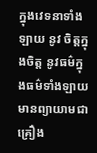ក្នុងវេទនាទាំងឡាយ នូវ ចិត្តក្នុងចិត្ត នូវធម៌ក្នុងធម៌ទាំងឡាយ មានព្យាយាមជាគ្រឿង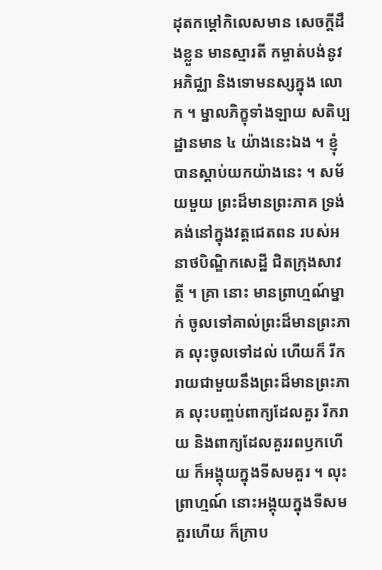ដុតកម្តៅកិលេសមាន សេចក្តីដឹងខ្លួន មានស្មារតី កម្ចាត់បង់នូវអភិជ្ឈា និងទោមនស្សក្នុង លោក ។ ម្នាលភិក្ខុទាំងឡាយ សតិប្បដ្ឋានមាន ៤ យ៉ាងនេះឯង ។ ខ្ញុំបានស្តាប់យកយ៉ាងនេះ ។ សម័យមួយ ព្រះដ៏មានព្រះភាគ ទ្រង់គង់នៅក្នុងវត្តជេតពន របស់អនាថបិណ្ឌិកសេដ្ឋី ជិតក្រុងសាវត្ថី ។ គ្រា នោះ មានព្រាហ្មណ៍ម្នាក់ ចូលទៅគាល់ព្រះដ៏មានព្រះភាគ លុះចូលទៅដល់ ហើយក៏ រីករាយជាមួយនឹងព្រះដ៏មានព្រះភាគ លុះបញ្ចប់ពាក្យដែលគួរ រីករាយ និងពាក្យដែលគួររពឫកហើយ ក៏អង្គុយក្នុងទីសមគួរ ។ លុះព្រាហ្មណ៍ នោះអង្គុយក្នុងទីសមគួរហើយ ក៏ក្រាប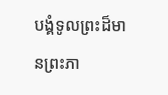បង្គំទូលព្រះដ៏មានព្រះភា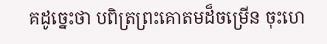គដូច្នេះថា បពិត្រព្រះគោតមដ៏ចម្រើន ចុះហេ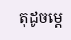តុដូចម្តេ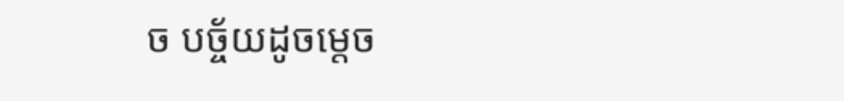ច បច្ច័យដូចម្តេច